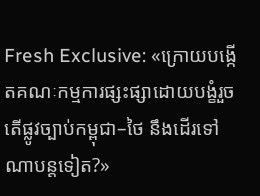Fresh Exclusive: «ក្រោយបង្កើតគណៈកម្មការផ្សះផ្សាដោយបង្ខំរួច តើផ្លូវច្បាប់កម្ពុជា–ថៃ នឹងដើរទៅណាបន្តទៀត?»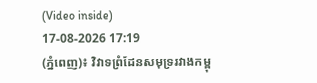(Video inside)
17-08-2026 17:19
(ភ្នំពេញ)៖ វិវាទព្រំដែនសមុទ្ររវាងកម្ពុ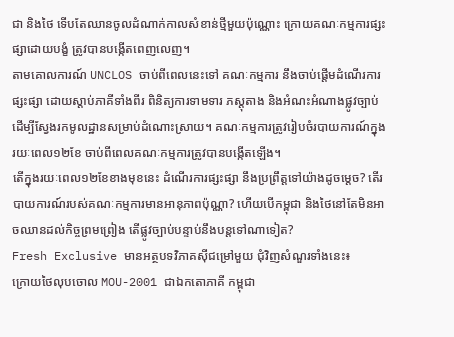ជា និងថៃ ទើបតែឈានចូលដំណាក់កាលសំខាន់ថ្មីមួយប៉ុណ្ណោះ ក្រោយគណៈកម្មការផ្សះផ្សាដោយបង្ខំ ត្រូវបានបង្កើតពេញលេញ។
តាមគោលការណ៍ UNCLOS ចាប់ពីពេលនេះទៅ គណៈកម្មការ នឹងចាប់ផ្តើមដំណើរការផ្សះផ្សា ដោយស្តាប់ភាគីទាំងពីរ ពិនិត្យការទាមទារ ភស្តុតាង និងអំណះអំណាងផ្លូវច្បាប់ ដើម្បីស្វែងរកមូលដ្ឋានសម្រាប់ដំណោះស្រាយ។ គណៈកម្មការត្រូវរៀបចំរបាយការណ៍ក្នុងរយៈពេល១២ខែ ចាប់ពីពេលគណៈកម្មការត្រូវបានបង្កើតឡើង។
តើក្នុងរយៈពេល១២ខែខាងមុខនេះ ដំណើរការផ្សះផ្សា នឹងប្រព្រឹត្តទៅយ៉ាងដូចម្តេច? តើរបាយការណ៍របស់គណៈកម្មការមានអានុភាពប៉ុណ្ណា? ហើយបើកម្ពុជា និងថៃនៅតែមិនអាចឈានដល់កិច្ចព្រមព្រៀង តើផ្លូវច្បាប់បន្ទាប់នឹងបន្តទៅណាទៀត?
Fresh Exclusive មានអត្ថបទវិភាគស៊ីជម្រៅមួយ ជុំវិញសំណួរទាំងនេះ៖
ក្រោយថៃលុបចោល MOU-2001 ជាឯកតោភាគី កម្ពុជា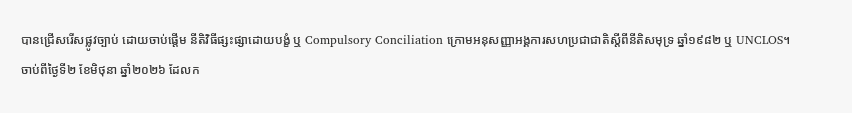បានជ្រើសរើសផ្លូវច្បាប់ ដោយចាប់ផ្តើម នីតិវិធីផ្សះផ្សាដោយបង្ខំ ឬ Compulsory Conciliation ក្រោមអនុសញ្ញាអង្គការសហប្រជាជាតិស្តីពីនីតិសមុទ្រ ឆ្នាំ១៩៨២ ឬ UNCLOS។
ចាប់ពីថ្ងៃទី២ ខែមិថុនា ឆ្នាំ២០២៦ ដែលក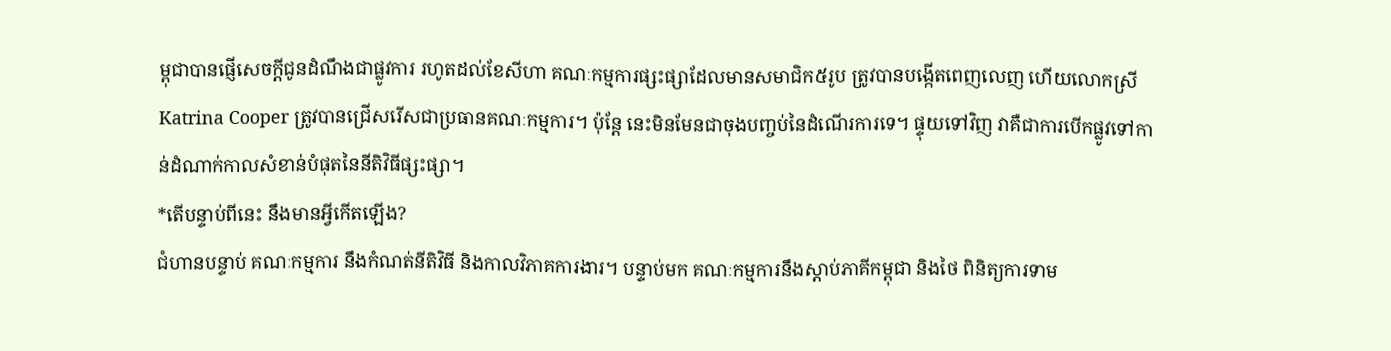ម្ពុជាបានផ្ញើសេចក្តីជូនដំណឹងជាផ្លូវការ រហូតដល់ខែសីហា គណៈកម្មការផ្សះផ្សាដែលមានសមាជិក៥រូប ត្រូវបានបង្កើតពេញលេញ ហើយលោកស្រី Katrina Cooper ត្រូវបានជ្រើសរើសជាប្រធានគណៈកម្មការ។ ប៉ុន្តែ នេះមិនមែនជាចុងបញ្ចប់នៃដំណើរការទេ។ ផ្ទុយទៅវិញ វាគឺជាការបើកផ្លូវទៅកាន់ដំណាក់កាលសំខាន់បំផុតនៃនីតិវិធីផ្សះផ្សា។
*តើបន្ទាប់ពីនេះ នឹងមានអ្វីកើតឡើង?
ជំហានបន្ទាប់ គណៈកម្មការ នឹងកំណត់នីតិវិធី និងកាលវិភាគការងារ។ បន្ទាប់មក គណៈកម្មការនឹងស្តាប់ភាគីកម្ពុជា និងថៃ ពិនិត្យការទាម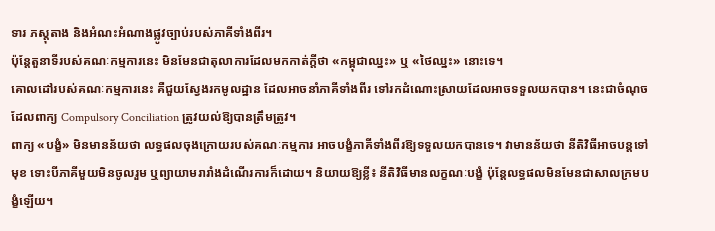ទារ ភស្តុតាង និងអំណះអំណាងផ្លូវច្បាប់របស់ភាគីទាំងពីរ។
ប៉ុន្តែតួនាទីរបស់គណៈកម្មការនេះ មិនមែនជាតុលាការដែលមកកាត់ក្តីថា «កម្ពុជាឈ្នះ» ឬ «ថៃឈ្នះ» នោះទេ។
គោលដៅរបស់គណៈកម្មការនេះ គឺជួយស្វែងរកមូលដ្ឋាន ដែលអាចនាំភាគីទាំងពីរ ទៅរកដំណោះស្រាយដែលអាចទទួលយកបាន។ នេះជាចំណុចដែលពាក្យ Compulsory Conciliation ត្រូវយល់ឱ្យបានត្រឹមត្រូវ។
ពាក្យ «បង្ខំ» មិនមានន័យថា លទ្ធផលចុងក្រោយរបស់គណៈកម្មការ អាចបង្ខំភាគីទាំងពីរឱ្យទទួលយកបានទេ។ វាមានន័យថា នីតិវិធីអាចបន្តទៅមុខ ទោះបីភាគីមួយមិនចូលរួម ឬព្យាយាមរារាំងដំណើរការក៏ដោយ។ និយាយឱ្យខ្លី៖ នីតិវិធីមានលក្ខណៈបង្ខំ ប៉ុន្តែលទ្ធផលមិនមែនជាសាលក្រមបង្ខំឡើយ។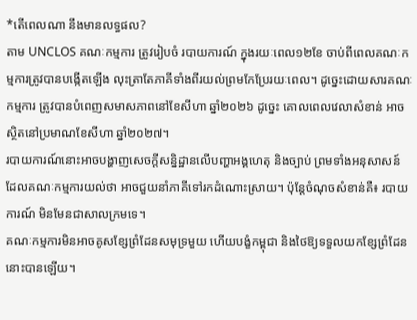*តើពេលណា នឹងមានលទ្ធផល?
តាម UNCLOS គណៈកម្មការ ត្រូវរៀបចំ របាយការណ៍ ក្នុងរយៈពេល១២ខែ ចាប់ពីពេលគណៈកម្មការត្រូវបានបង្កើតឡើង លុះត្រាតែភាគីទាំងពីរយល់ព្រមកែប្រែរយៈពេល។ ដូច្នេះដោយសារគណៈកម្មការ ត្រូវបានបំពេញសមាសភាពនៅខែសីហា ឆ្នាំ២០២៦ ដូច្នេះ គោលពេលវេលាសំខាន់ អាចស្ថិតនៅប្រមាណខែសីហា ឆ្នាំ២០២៧។
របាយការណ៍នោះអាចបង្ហាញសេចក្តីសន្និដ្ឋានលើបញ្ហាអង្គហេតុ និងច្បាប់ ព្រមទាំងអនុសាសន៍ ដែលគណៈកម្មការយល់ថា អាចជួយនាំភាគីទៅរកដំណោះស្រាយ។ ប៉ុន្តែចំណុចសំខាន់គឺ៖ របាយការណ៍ មិនមែនជាសាលក្រមទេ។
គណៈកម្មការមិនអាចគូសខ្សែព្រំដែនសមុទ្រមួយ ហើយបង្ខំកម្ពុជា និងថៃឱ្យទទួលយកខ្សែព្រំដែននោះបានឡើយ។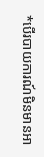*បើរបាយការណ៍មិនមានអា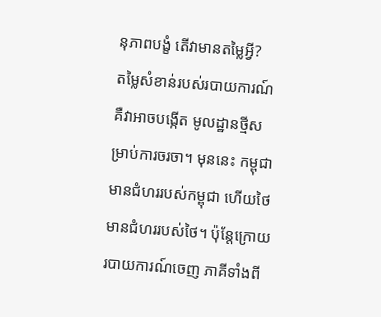នុភាពបង្ខំ តើវាមានតម្លៃអ្វី?
តម្លៃសំខាន់របស់របាយការណ៍ គឺវាអាចបង្កើត មូលដ្ឋានថ្មីសម្រាប់ការចរចា។ មុននេះ កម្ពុជាមានជំហររបស់កម្ពុជា ហើយថៃ មានជំហររបស់ថៃ។ ប៉ុន្តែក្រោយរបាយការណ៍ចេញ ភាគីទាំងពី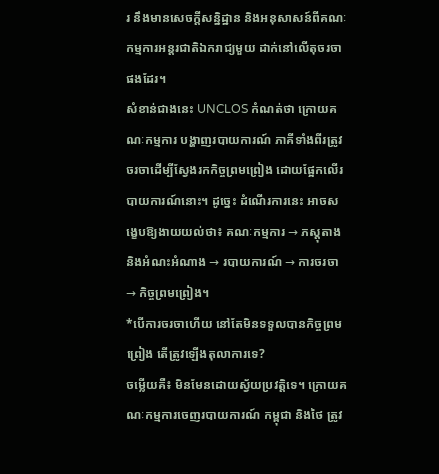រ នឹងមានសេចក្តីសន្និដ្ឋាន និងអនុសាសន៍ពីគណៈកម្មការអន្តរជាតិឯករាជ្យមួយ ដាក់នៅលើតុចរចាផងដែរ។
សំខាន់ជាងនេះ UNCLOS កំណត់ថា ក្រោយគណៈកម្មការ បង្ហាញរបាយការណ៍ ភាគីទាំងពីរត្រូវ ចរចាដើម្បីស្វែងរកកិច្ចព្រមព្រៀង ដោយផ្អែកលើរបាយការណ៍នោះ។ ដូច្នេះ ដំណើរការនេះ អាចសង្ខេបឱ្យងាយយល់ថា៖ គណៈកម្មការ → ភស្តុតាង និងអំណះអំណាង → របាយការណ៍ → ការចរចា → កិច្ចព្រមព្រៀង។
*បើការចរចាហើយ នៅតែមិនទទួលបានកិច្ចព្រមព្រៀង តើត្រូវឡើងតុលាការទេ?
ចម្លើយគឺ៖ មិនមែនដោយស្វ័យប្រវត្តិទេ។ ក្រោយគណៈកម្មការចេញរបាយការណ៍ កម្ពុជា និងថៃ ត្រូវ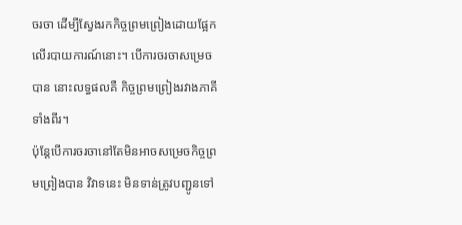ចរចា ដើម្បីស្វែងរកកិច្ចព្រមព្រៀងដោយផ្អែកលើរបាយការណ៍នោះ។ បើការចរចាសម្រេចបាន នោះលទ្ធផលគឺ កិច្ចព្រមព្រៀងរវាងភាគីទាំងពីរ។
ប៉ុន្តែបើការចរចានៅតែមិនអាចសម្រេចកិច្ចព្រមព្រៀងបាន វិវាទនេះ មិនទាន់ត្រូវបញ្ជូនទៅ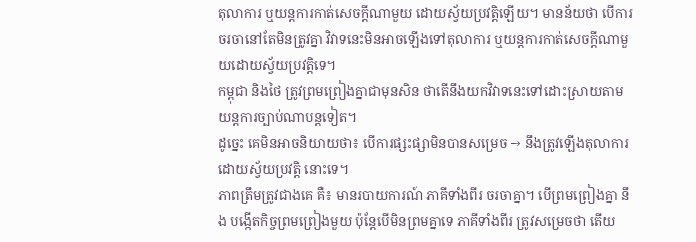តុលាការ ឬយន្តការកាត់សេចក្តីណាមួយ ដោយស្វ័យប្រវត្តិឡើយ។ មានន័យថា បើការចរចានៅតែមិនត្រូវគ្នា វិវាទនេះមិនអាចឡើងទៅតុលាការ ឬយន្តការកាត់សេចក្តីណាមួយដោយស្វ័យប្រវត្តិទេ។
កម្ពុជា និងថៃ ត្រូវព្រមព្រៀងគ្នាជាមុនសិន ថាតើនឹងយកវិវាទនេះទៅដោះស្រាយតាមយន្តការច្បាប់ណាបន្តទៀត។
ដូច្នេះ គេមិនអាចនិយាយថា៖ បើការផ្សះផ្សាមិនបានសម្រេច → នឹងត្រូវឡើងតុលាការដោយស្វ័យប្រវត្តិ នោះទេ។
ភាពត្រឹមត្រូវជាងគេ គឺ៖ មានរបាយការណ៍ ភាគីទាំងពីរ ចរចាគ្នា។ បើព្រមព្រៀងគ្នា នឹង បង្កើតកិច្ចព្រមព្រៀងមួយ ប៉ុន្តែបើមិនព្រមគ្នាទេ ភាគីទាំងពីរ ត្រូវសម្រេចថា តើយ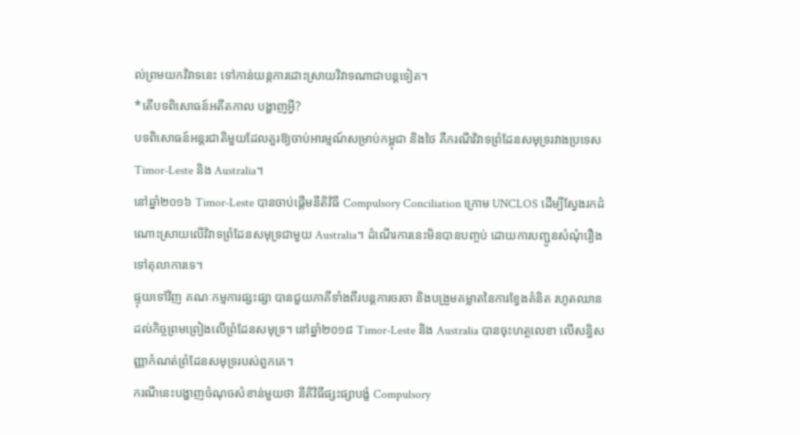ល់ព្រមយកវិវាទនេះ ទៅកាន់យន្តការដោះស្រាយវិវាទណាជាបន្តទៀត។
*តើបទពិសោធន៍អតីតកាល បង្ហាញអ្វី?
បទពិសោធន៍អន្តរជាតិមួយដែលគួរឱ្យចាប់អារម្មណ៍សម្រាប់កម្ពុជា និងថៃ គឺករណីវិវាទព្រំដែនសមុទ្ររវាងប្រទេស Timor-Leste និង Australia។
នៅឆ្នាំ២០១៦ Timor-Leste បានចាប់ផ្តើមនីតិវិធី Compulsory Conciliation ក្រោម UNCLOS ដើម្បីស្វែងរកដំណោះស្រាយលើវិវាទព្រំដែនសមុទ្រជាមួយ Australia។ ដំណើរការនេះមិនបានបញ្ចប់ ដោយការបញ្ជូនសំណុំរឿងទៅតុលាការទេ។
ផ្ទុយទៅវិញ គណៈកម្មការផ្សះផ្សា បានជួយភាគីទាំងពីរបន្តការចរចា និងបង្រួមគម្លាតនៃការខ្វែងគំនិត រហូតឈានដល់កិច្ចព្រមព្រៀងលើព្រំដែនសមុទ្រ។ នៅឆ្នាំ២០១៨ Timor-Leste និង Australia បានចុះហត្ថលេខា លើសន្ធិសញ្ញាកំណត់ព្រំដែនសមុទ្ររបស់ពួកគេ។
ករណីនេះបង្ហាញចំណុចសំខាន់មួយថា នីតិវិធីផ្សះផ្សាបង្ខំ Compulsory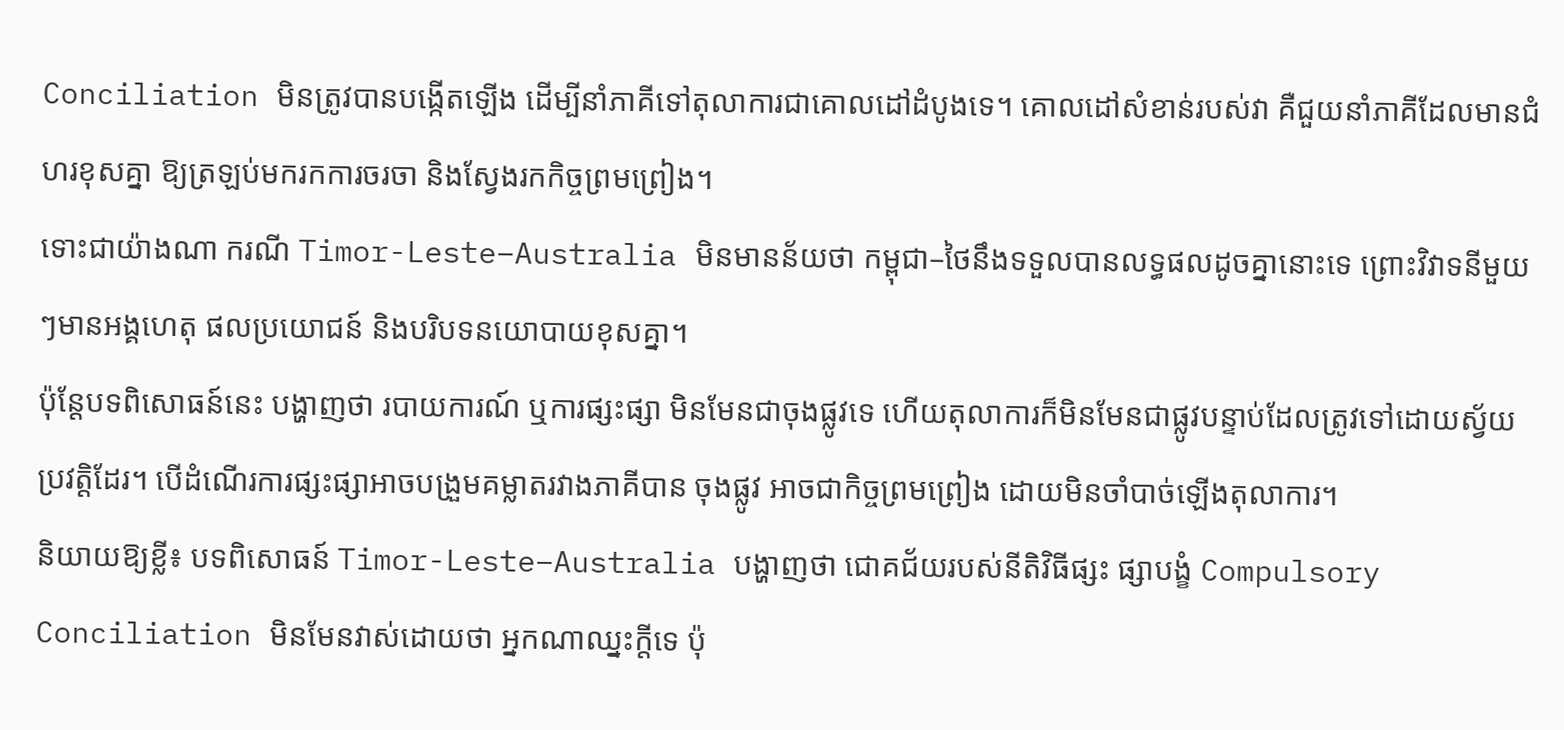Conciliation មិនត្រូវបានបង្កើតឡើង ដើម្បីនាំភាគីទៅតុលាការជាគោលដៅដំបូងទេ។ គោលដៅសំខាន់របស់វា គឺជួយនាំភាគីដែលមានជំហរខុសគ្នា ឱ្យត្រឡប់មករកការចរចា និងស្វែងរកកិច្ចព្រមព្រៀង។
ទោះជាយ៉ាងណា ករណី Timor-Leste–Australia មិនមានន័យថា កម្ពុជា–ថៃនឹងទទួលបានលទ្ធផលដូចគ្នានោះទេ ព្រោះវិវាទនីមួយៗមានអង្គហេតុ ផលប្រយោជន៍ និងបរិបទនយោបាយខុសគ្នា។
ប៉ុន្តែបទពិសោធន៍នេះ បង្ហាញថា របាយការណ៍ ឬការផ្សះផ្សា មិនមែនជាចុងផ្លូវទេ ហើយតុលាការក៏មិនមែនជាផ្លូវបន្ទាប់ដែលត្រូវទៅដោយស្វ័យប្រវត្តិដែរ។ បើដំណើរការផ្សះផ្សាអាចបង្រួមគម្លាតរវាងភាគីបាន ចុងផ្លូវ អាចជាកិច្ចព្រមព្រៀង ដោយមិនចាំបាច់ឡើងតុលាការ។
និយាយឱ្យខ្លី៖ បទពិសោធន៍ Timor-Leste–Australia បង្ហាញថា ជោគជ័យរបស់នីតិវិធីផ្សះ ផ្សាបង្ខំ Compulsory Conciliation មិនមែនវាស់ដោយថា អ្នកណាឈ្នះក្តីទេ ប៉ុ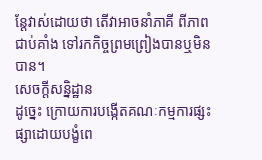ន្តែវាស់ដោយថា តើវាអាចនាំភាគី ពីភាពជាប់គាំង ទៅរកកិច្ចព្រមព្រៀងបានឬមិនបាន។
សេចក្តីសន្និដ្ឋាន
ដូច្នេះ ក្រោយការបង្កើតគណៈកម្មការផ្សះផ្សាដោយបង្ខំពេ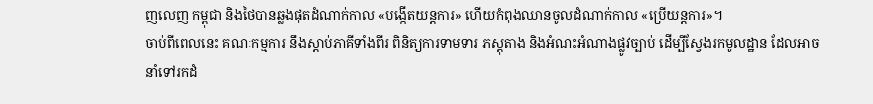ញលេញ កម្ពុជា និងថៃបានឆ្លងផុតដំណាក់កាល «បង្កើតយន្តការ» ហើយកំពុងឈានចូលដំណាក់កាល «ប្រើយន្តការ»។
ចាប់ពីពេលនេះ គណៈកម្មការ នឹងស្តាប់ភាគីទាំងពីរ ពិនិត្យការទាមទារ ភស្តុតាង និងអំណះអំណាងផ្លូវច្បាប់ ដើម្បីស្វែងរកមូលដ្ឋាន ដែលអាចនាំទៅរកដំ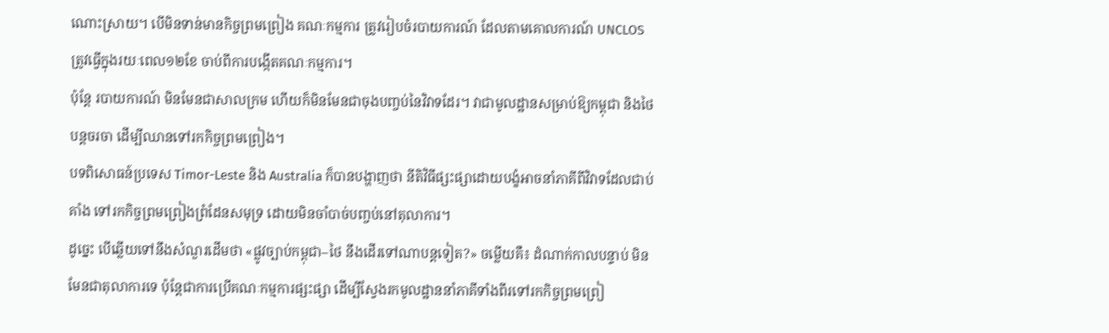ណោះស្រាយ។ បើមិនទាន់មានកិច្ចព្រមព្រៀង គណៈកម្មការ ត្រូវរៀបចំរបាយការណ៍ ដែលតាមគោលការណ៍ UNCLOS ត្រូវធ្វើក្នុងរយៈពេល១២ខែ ចាប់ពីការបង្កើតគណៈកម្មការ។
ប៉ុន្តែ របាយការណ៍ មិនមែនជាសាលក្រម ហើយក៏មិនមែនជាចុងបញ្ចប់នៃវិវាទដែរ។ វាជាមូលដ្ឋានសម្រាប់ឱ្យកម្ពុជា និងថៃបន្តចរចា ដើម្បីឈានទៅរកកិច្ចព្រមព្រៀង។
បទពិសោធន៍ប្រទេស Timor-Leste និង Australia ក៏បានបង្ហាញថា នីតិវិធីផ្សះផ្សាដោយបង្ខំអាចនាំភាគីពីវិវាទដែលជាប់គាំង ទៅរកកិច្ចព្រមព្រៀងព្រំដែនសមុទ្រ ដោយមិនចាំបាច់បញ្ចប់នៅតុលាការ។
ដូច្នេះ បើឆ្លើយទៅនឹងសំណួរដើមថា «ផ្លូវច្បាប់កម្ពុជា–ថៃ នឹងដើរទៅណាបន្តទៀត?» ចម្លើយគឺ៖ ដំណាក់កាលបន្ទាប់ មិនមែនជាតុលាការទេ ប៉ុន្តែជាការប្រើគណៈកម្មការផ្សះផ្សា ដើម្បីស្វែងរកមូលដ្ឋាននាំភាគីទាំងពីរទៅរកកិច្ចព្រមព្រៀ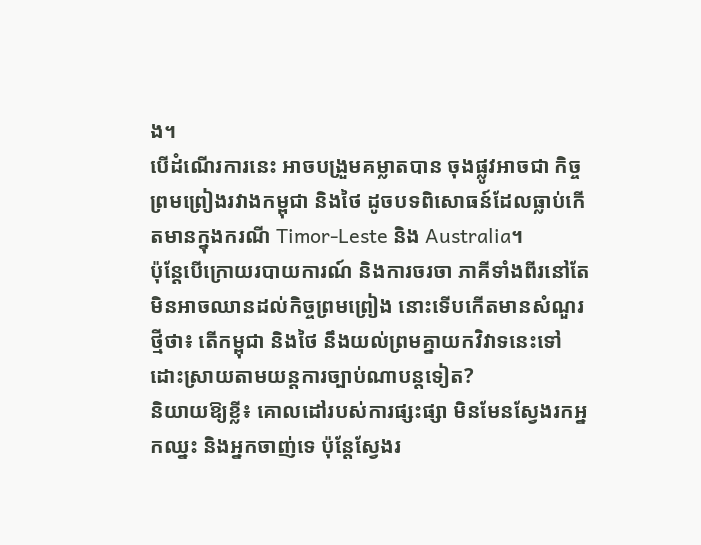ង។
បើដំណើរការនេះ អាចបង្រួមគម្លាតបាន ចុងផ្លូវអាចជា កិច្ចព្រមព្រៀងរវាងកម្ពុជា និងថៃ ដូចបទពិសោធន៍ដែលធ្លាប់កើតមានក្នុងករណី Timor-Leste និង Australia។
ប៉ុន្តែបើក្រោយរបាយការណ៍ និងការចរចា ភាគីទាំងពីរនៅតែមិនអាចឈានដល់កិច្ចព្រមព្រៀង នោះទើបកើតមានសំណួរថ្មីថា៖ តើកម្ពុជា និងថៃ នឹងយល់ព្រមគ្នាយកវិវាទនេះទៅដោះស្រាយតាមយន្តការច្បាប់ណាបន្តទៀត?
និយាយឱ្យខ្លី៖ គោលដៅរបស់ការផ្សះផ្សា មិនមែនស្វែងរកអ្នកឈ្នះ និងអ្នកចាញ់ទេ ប៉ុន្តែស្វែងរ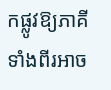កផ្លូវឱ្យភាគីទាំងពីរអាច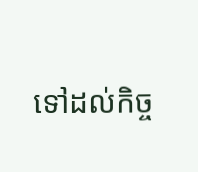ទៅដល់កិច្ច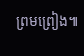ព្រមព្រៀង៕